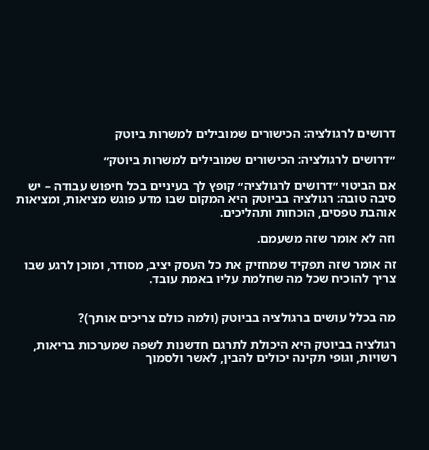דרושים לרגולציה: הכישורים שמובילים למשרות ביוטק

״דרושים לרגולציה: הכישורים שמובילים למשרות ביוטק״

אם הביטוי ״דרושים לרגולציה״ קופץ לך בעיניים בכל חיפוש עבודה – יש סיבה טובה: רגולציה בביוטק היא המקום שבו מדע פוגש מציאות, ומציאות אוהבת טפסים, הוכחות ותהליכים.

וזה לא אומר שזה משעמם.

זה אומר שזה תפקיד שמחזיק את כל העסק יציב, מסודר, ומוכן לרגע שבו צריך להוכיח שכל מה שחלמת עליו באמת עובד.


מה בכלל עושים ברגולציה בביוטק (ולמה כולם צריכים אותך)?

רגולציה בביוטק היא היכולת לתרגם חדשנות לשפה שמערכות בריאות, רשויות, וגופי תקינה יכולים להבין, לאשר ולסמוך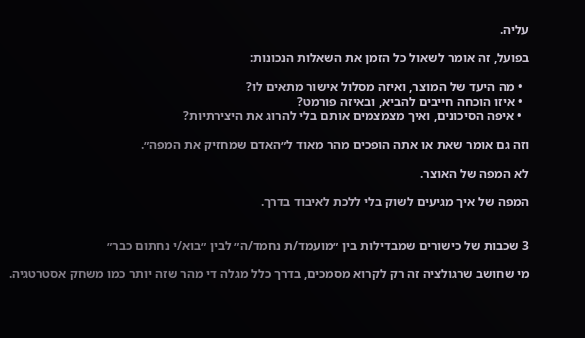עליה.

בפועל, זה אומר לשאול כל הזמן את השאלות הנכונות:

  • מה היעד של המוצר, ואיזה מסלול אישור מתאים לו?
  • איזו הוכחה חייבים להביא, ובאיזה פורמט?
  • איפה הסיכונים, ואיך מצמצמים אותם בלי להרוג את היצירתיות?

וזה גם אומר שאת או אתה הופכים מהר מאוד ל״האדם שמחזיק את המפה״.

לא המפה של האוצר.

המפה של איך מגיעים לשוק בלי ללכת לאיבוד בדרך.


3 שכבות של כישורים שמבדילות בין ״מועמד/ת נחמד/ה״ לבין ״בוא/י נחתום כבר״

מי שחושב שרגולציה זה רק לקרוא מסמכים, בדרך כלל מגלה די מהר שזה יותר כמו משחק אסטרטגיה.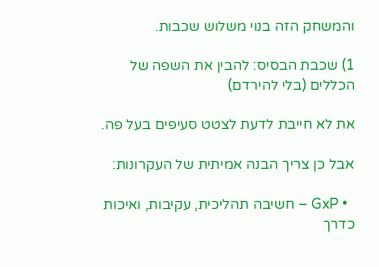והמשחק הזה בנוי משלוש שכבות.

1) שכבת הבסיס: להבין את השפה של הכללים (בלי להירדם)

את לא חייבת לדעת לצטט סעיפים בעל פה.

אבל כן צריך הבנה אמיתית של העקרונות:

  • GxP – חשיבה תהליכית, עקיבות, ואיכות כדרך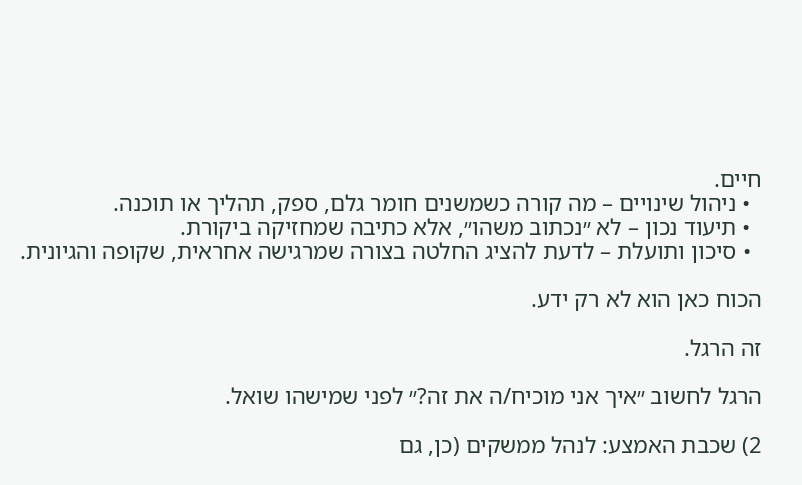חיים.
  • ניהול שינויים – מה קורה כשמשנים חומר גלם, ספק, תהליך או תוכנה.
  • תיעוד נכון – לא ״נכתוב משהו״, אלא כתיבה שמחזיקה ביקורת.
  • סיכון ותועלת – לדעת להציג החלטה בצורה שמרגישה אחראית, שקופה והגיונית.

הכוח כאן הוא לא רק ידע.

זה הרגל.

הרגל לחשוב ״איך אני מוכיח/ה את זה?״ לפני שמישהו שואל.

2) שכבת האמצע: לנהל ממשקים (כן, גם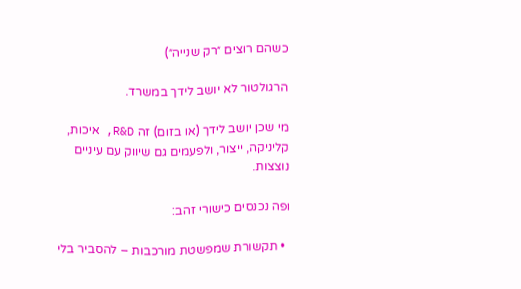כשהם רוצים ״רק שנייה״)

הרגולטור לא יושב לידך במשרד.

מי שכן יושב לידך (או בזום) זה R&D, איכות, קליניקה, ייצור, ולפעמים גם שיווק עם עיניים נוצצות.

ופה נכנסים כישורי זהב:

  • תקשורת שמפשטת מורכבות – להסביר בלי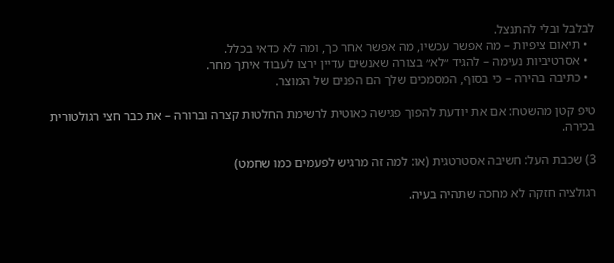לבלבל ובלי להתנצל.
  • תיאום ציפיות – מה אפשר עכשיו, מה אפשר אחר כך, ומה לא כדאי בכלל.
  • אסרטיביות נעימה – להגיד ״לא״ בצורה שאנשים עדיין ירצו לעבוד איתך מחר.
  • כתיבה בהירה – כי בסוף, המסמכים שלך הם הפנים של המוצר.

טיפ קטן מהשטח: אם את יודעת להפוך פגישה כאוטית לרשימת החלטות קצרה וברורה – את כבר חצי רגולטורית בכירה.

3) שכבת העל: חשיבה אסטרטגית (או: למה זה מרגיש לפעמים כמו שחמט)

רגולציה חזקה לא מחכה שתהיה בעיה.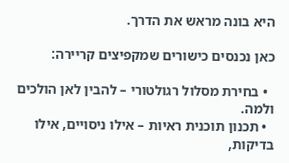היא בונה מראש את הדרך.

כאן נכנסים כישורים שמקפיצים קריירה:

  • בחירת מסלול רגולטורי – להבין לאן הולכים ולמה.
  • תכנון תוכנית ראיות – אילו ניסויים, אילו בדיקות,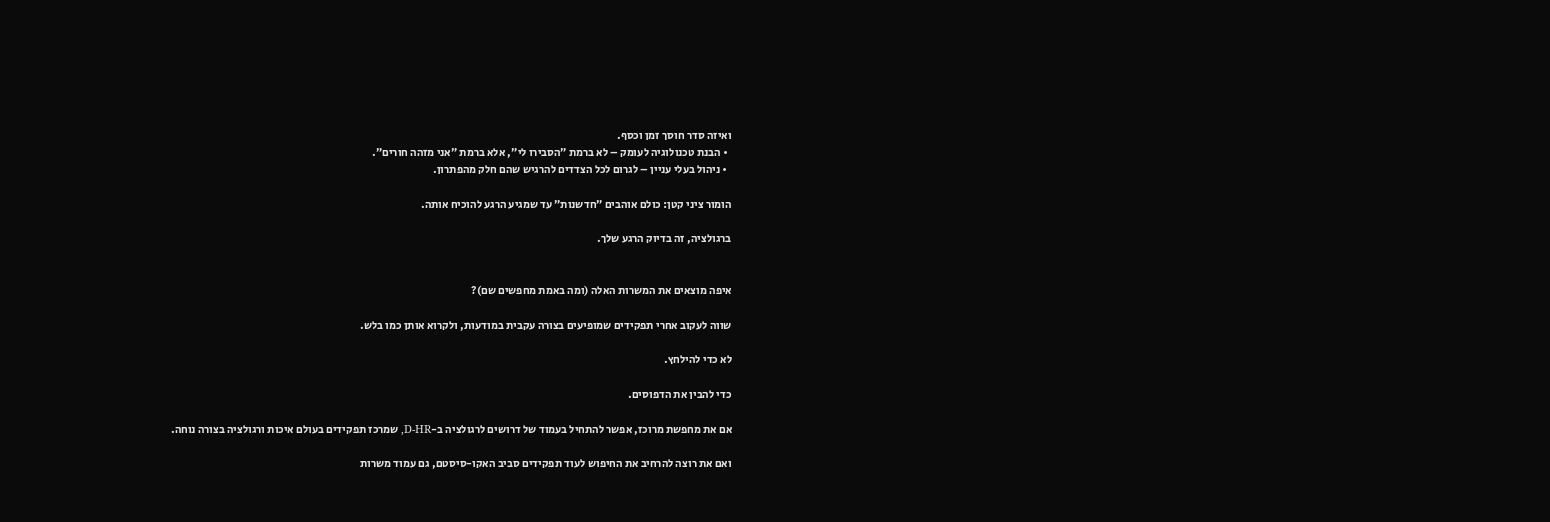ואיזה סדר חוסך זמן וכסף.
  • הבנת טכנולוגיה לעומק – לא ברמת ״הסבירו לי״, אלא ברמת ״אני מזהה חורים״.
  • ניהול בעלי עניין – לגרום לכל הצדדים להרגיש שהם חלק מהפתרון.

הומור ציני קטן: כולם אוהבים ״חדשנות״ עד שמגיע הרגע להוכיח אותה.

ברגולציה, זה בדיוק הרגע שלך.


איפה מוצאים את המשרות האלה (ומה באמת מחפשים שם)?

שווה לעקוב אחרי תפקידים שמופיעים בצורה עקבית במודעות, ולקרוא אותן כמו בלש.

לא כדי להילחץ.

כדי להבין את הדפוסים.

אם את מחפשת מרוכז, אפשר להתחיל בעמוד של דרושים לרגולציה ב-D-HR, שמרכז תפקידים בעולם איכות ורגולציה בצורה נוחה.

ואם את רוצה להרחיב את החיפוש לעוד תפקידים סביב האקו-סיסטם, גם עמוד משרות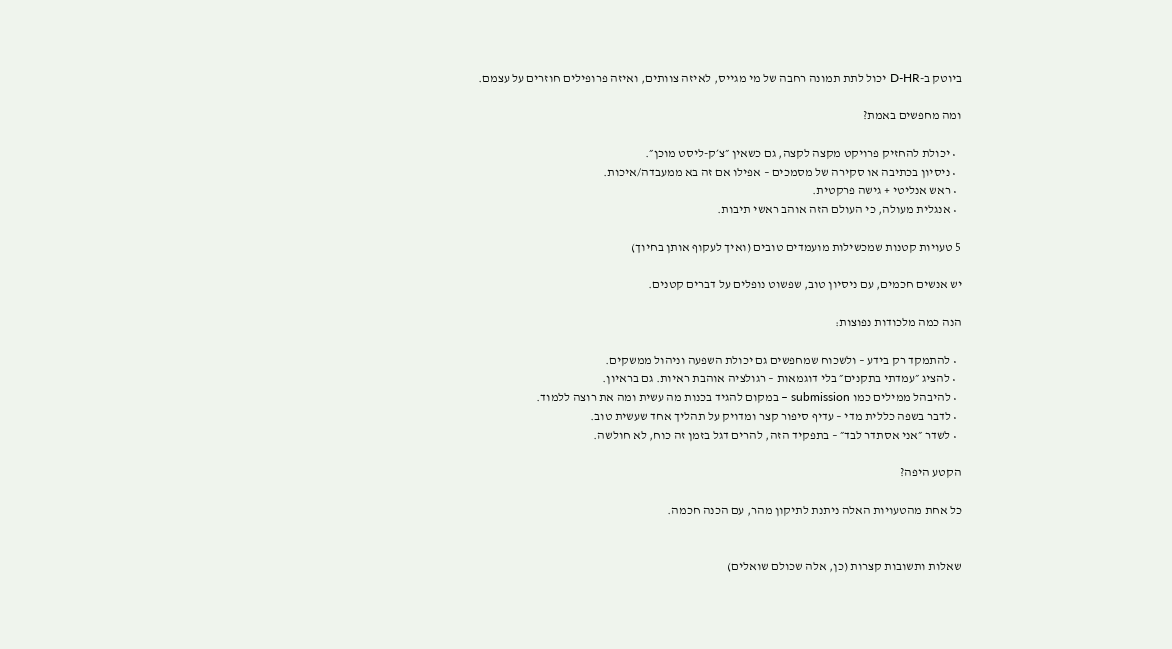ביוטק ב-D-HR יכול לתת תמונה רחבה של מי מגייס, לאיזה צוותים, ואיזה פרופילים חוזרים על עצמם.

ומה מחפשים באמת?

  • יכולת להחזיק פרויקט מקצה לקצה, גם כשאין ״צ׳ק-ליסט מוכן״.
  • ניסיון בכתיבה או סקירה של מסמכים – אפילו אם זה בא ממעבדה/איכות.
  • ראש אנליטי + גישה פרקטית.
  • אנגלית מעולה, כי העולם הזה אוהב ראשי תיבות.

5 טעויות קטנות שמכשילות מועמדים טובים (ואיך לעקוף אותן בחיוך)

יש אנשים חכמים, עם ניסיון טוב, שפשוט נופלים על דברים קטנים.

הנה כמה מלכודות נפוצות:

  • להתמקד רק בידע – ולשכוח שמחפשים גם יכולת השפעה וניהול ממשקים.
  • להציג ״עמדתי בתקנים״ בלי דוגמאות – רגולציה אוהבת ראיות. גם בראיון.
  • להיבהל ממילים כמו submission – במקום להגיד בכנות מה עשית ומה את רוצה ללמוד.
  • לדבר בשפה כללית מדי – עדיף סיפור קצר ומדויק על תהליך אחד שעשית טוב.
  • לשדר ״אני אסתדר לבד״ – בתפקיד הזה, להרים דגל בזמן זה כוח, לא חולשה.

הקטע היפה?

כל אחת מהטעויות האלה ניתנת לתיקון מהר, עם הכנה חכמה.


שאלות ותשובות קצרות (כן, אלה שכולם שואלים)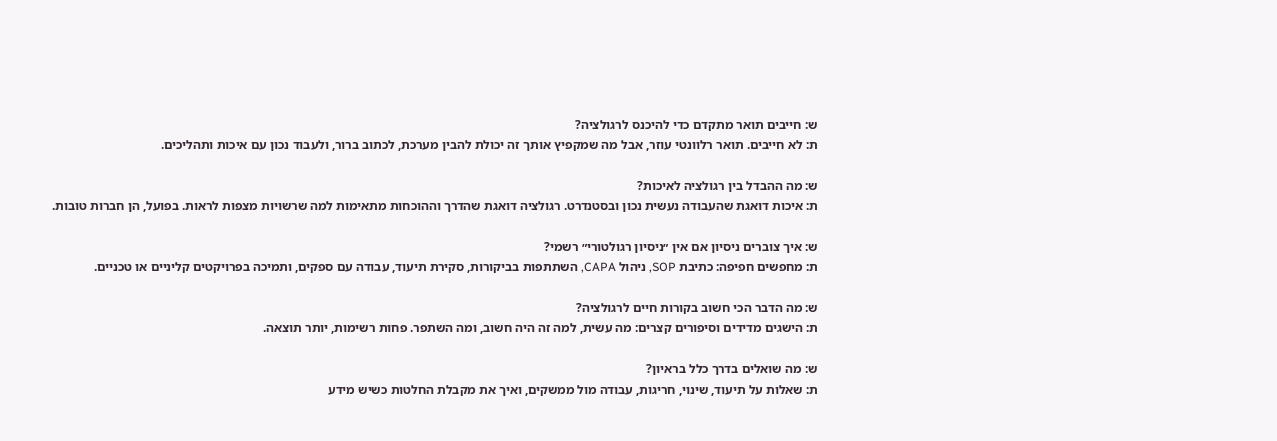ש: חייבים תואר מתקדם כדי להיכנס לרגולציה?
ת: לא חייבים. תואר רלוונטי עוזר, אבל מה שמקפיץ אותך זה יכולת להבין מערכת, לכתוב ברור, ולעבוד נכון עם איכות ותהליכים.

ש: מה ההבדל בין רגולציה לאיכות?
ת: איכות דואגת שהעבודה נעשית נכון ובסטנדרט. רגולציה דואגת שהדרך וההוכחות מתאימות למה שרשויות מצפות לראות. בפועל, הן חברות טובות.

ש: איך צוברים ניסיון אם אין ״ניסיון רגולטורי״ רשמי?
ת: מחפשים חפיפה: כתיבת SOP, ניהול CAPA, השתתפות בביקורות, סקירת תיעוד, עבודה עם ספקים, ותמיכה בפרויקטים קליניים או טכניים.

ש: מה הדבר הכי חשוב בקורות חיים לרגולציה?
ת: הישגים מדידים וסיפורים קצרים: מה עשית, למה זה היה חשוב, ומה השתפר. פחות רשימות, יותר תוצאה.

ש: מה שואלים בדרך כלל בראיון?
ת: שאלות על תיעוד, שינוי, חריגות, עבודה מול ממשקים, ואיך את מקבלת החלטות כשיש מידע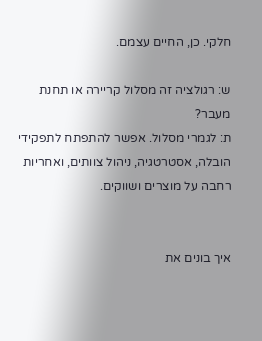חלקי. כן, החיים עצמם.

ש: רגולציה זה מסלול קריירה או תחנת מעבר?
ת: לגמרי מסלול. אפשר להתפתח לתפקידי הובלה, אסטרטגיה, ניהול צוותים, ואחריות רחבה על מוצרים ושווקים.


איך בונים את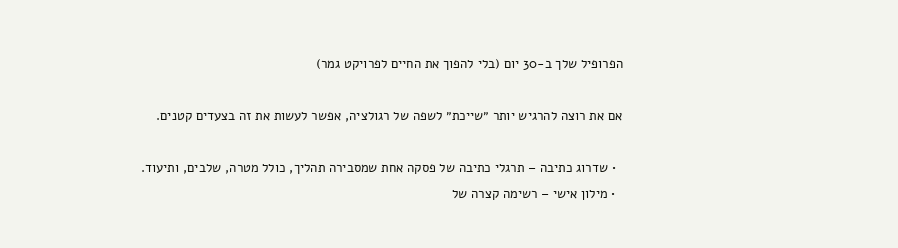הפרופיל שלך ב-30 יום (בלי להפוך את החיים לפרויקט גמר)

אם את רוצה להרגיש יותר ״שייכת״ לשפה של רגולציה, אפשר לעשות את זה בצעדים קטנים.

  • שדרוג כתיבה – תרגלי כתיבה של פסקה אחת שמסבירה תהליך, כולל מטרה, שלבים, ותיעוד.
  • מילון אישי – רשימה קצרה של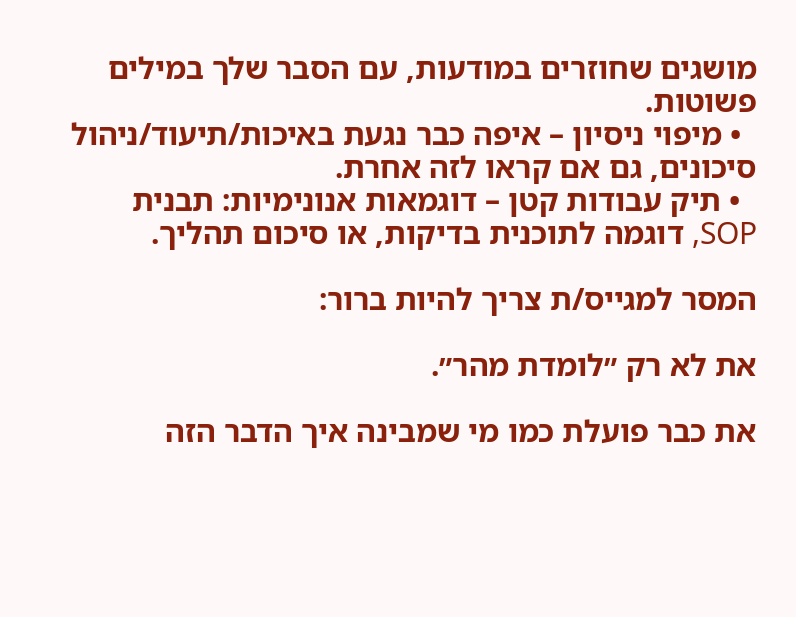מושגים שחוזרים במודעות, עם הסבר שלך במילים פשוטות.
  • מיפוי ניסיון – איפה כבר נגעת באיכות/תיעוד/ניהול סיכונים, גם אם קראו לזה אחרת.
  • תיק עבודות קטן – דוגמאות אנונימיות: תבנית SOP, דוגמה לתוכנית בדיקות, או סיכום תהליך.

המסר למגייס/ת צריך להיות ברור:

את לא רק ״לומדת מהר״.

את כבר פועלת כמו מי שמבינה איך הדבר הזה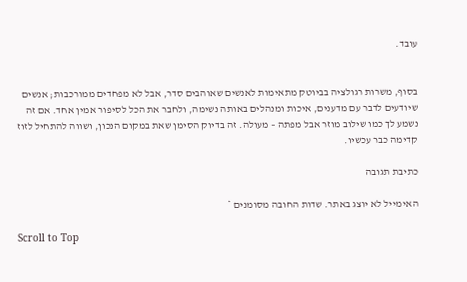עובד.


בסוף, משרות רגולציה בביוטק מתאימות לאנשים שאוהבים סדר, אבל לא מפחדים ממורכבות; אנשים שיודעים לדבר עם מדענים, איכות ומנהלים באותה נשימה, ולחבר את הכל לסיפור אמין אחד. אם זה נשמע לך כמו שילוב מוזר אבל מפתה – מעולה. זה בדיוק הסימן שאת במקום הנכון, ושווה להתחיל לזוז קדימה כבר עכשיו.

כתיבת תגובה

האימייל לא יוצג באתר. שדות החובה מסומנים *

Scroll to Top